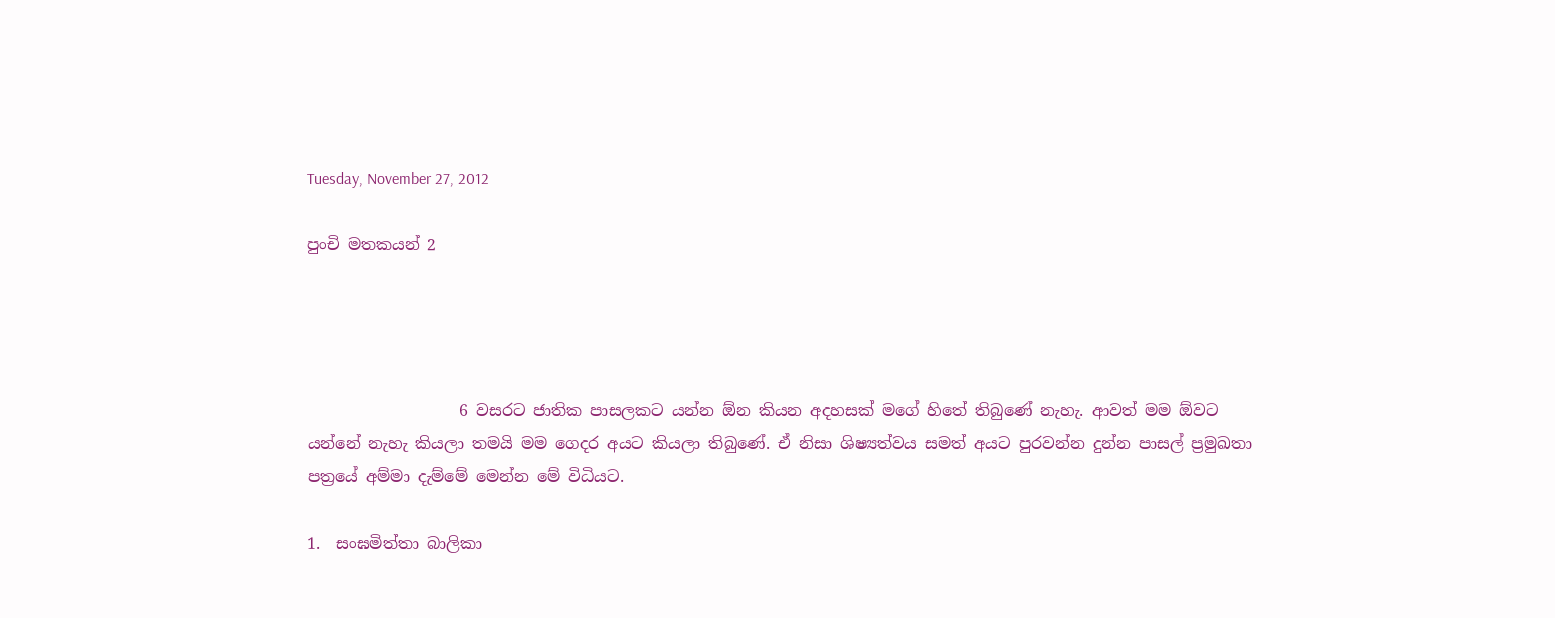Tuesday, November 27, 2012

පුංචි මතකයන් 2




                   6 වසරට ජාතික පාසලකට යන්න ඕන කියන අදහසක් මගේ හිතේ තිබුණේ නැහැ. ආවත් මම ඕවට යන්නේ නැහැ කියලා තමයි මම ගෙදර අයට කියලා තිබුණේ. ඒ නිසා ශිෂ්‍යත්වය සමත් අයට පුරවන්න දුන්න පාසල් ප්‍රමුඛතා පත්‍රයේ අම්මා දැම්මේ මෙන්න මේ විධියට.

1.  සංඝමිත්තා බාලිකා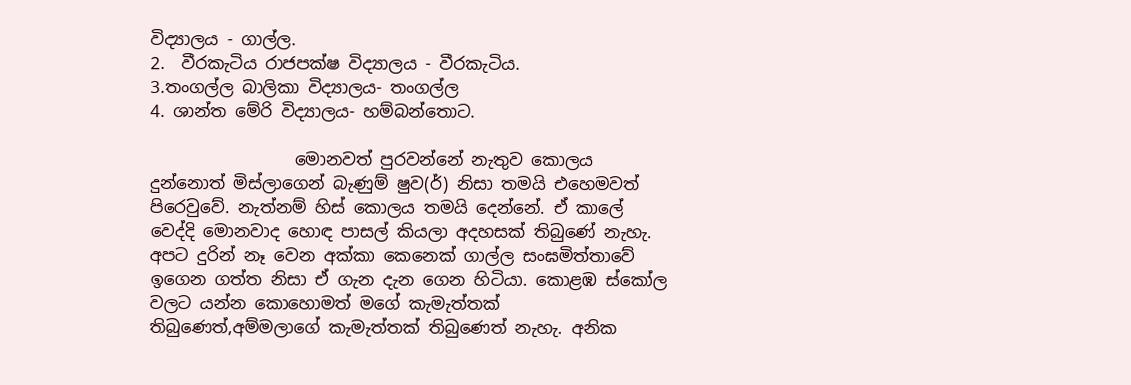විද්‍යාලය - ගාල්ල.
2.  වීරකැටිය රාජපක්ෂ විද්‍යාලය - වීරකැටිය.
3.තංගල්ල බාලිකා විද්‍යාලය- තංගල්ල
4. ශාන්ත මේරි විද්‍යාලය- හම්බන්තොට.

                 මොනවත් පුරවන්නේ නැතුව කොලය දුන්නොත් මිස්ලාගෙන් බැණුම් ෂුව(ර්) නිසා තමයි එහෙමවත් පිරෙවුවේ. නැත්නම් හිස් කොලය තමයි දෙන්නේ. ඒ කාලේ වෙද්දි මොනවාද හොඳ පාසල් කියලා අදහසක් තිබුණේ නැහැ. අපට දුරින් නෑ වෙන අක්කා කෙනෙක් ගාල්ල සංඝමිත්තාවේ ඉගෙන ගත්ත නිසා ඒ ගැන දැන ගෙන හිටියා. කොළඹ ස්කෝල වලට යන්න කොහොමත් මගේ කැමැත්තක් තිබුණෙත්,අම්මලාගේ කැමැත්තක් තිබුණෙත් නැහැ. අනික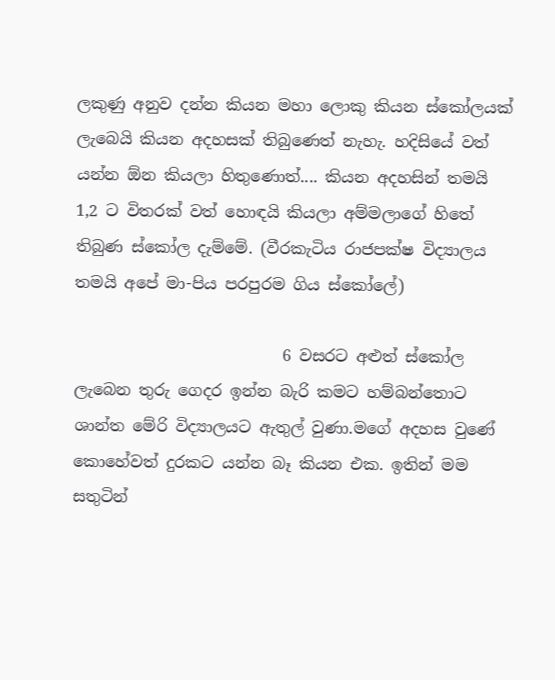ලකුණු අනුව දන්න කියන මහා ලොකු කියන ස්කෝලයක් ලැබෙයි කියන අදහසක් තිබුණෙත් නැහැ. හදිසියේ වත් යන්න ඕන කියලා හිතුණොත්.... කියන අදහසින් තමයි 1,2 ට විතරක් වත් හොඳයි කියලා අම්මලාගේ හිතේ තිබුණ ස්කෝල දැම්මේ. (වීරකැටිය රාජපක්ෂ විද්‍යාලය තමයි අපේ මා-පිය පරපුරම ගිය ස්කෝලේ)

                          6 වසරට අළුත් ස්කෝල ලැබෙන තුරු ගෙදර ඉන්න බැරි කමට හම්බන්තොට ශාන්ත මේරි විද්‍යාලයට ඇතුල් වුණා.මගේ අදහස වුණේ කොහේවත් දුරකට යන්න බෑ කියන එක. ඉතින් මම සතුටින්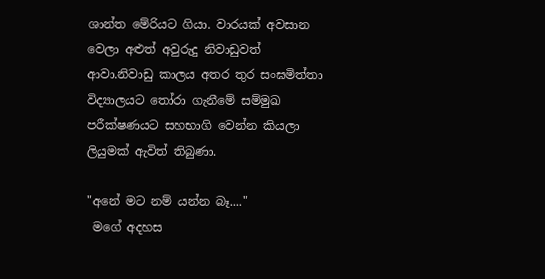ශාන්ත මේරියට ගියා. වාරයක් අවසාන වෙලා අළුත් අවුරුදු නිවාඩුවත් ආවා.නිවාඩු කාලය අතර තුර සංඝමිත්තා විද්‍යාලයට තෝරා ගැනීමේ සම්මුඛ පරීක්ෂණයට සහභාගි වෙන්න කියලා ලියුමක් ඇවිත් තිබුණා.

"අනේ මට නම් යන්න බෑ...."
 මගේ අදහස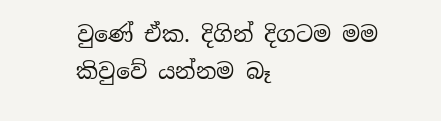වුණේ ඒක. දිගින් දිගටම මම කිවුවේ යන්නම බෑ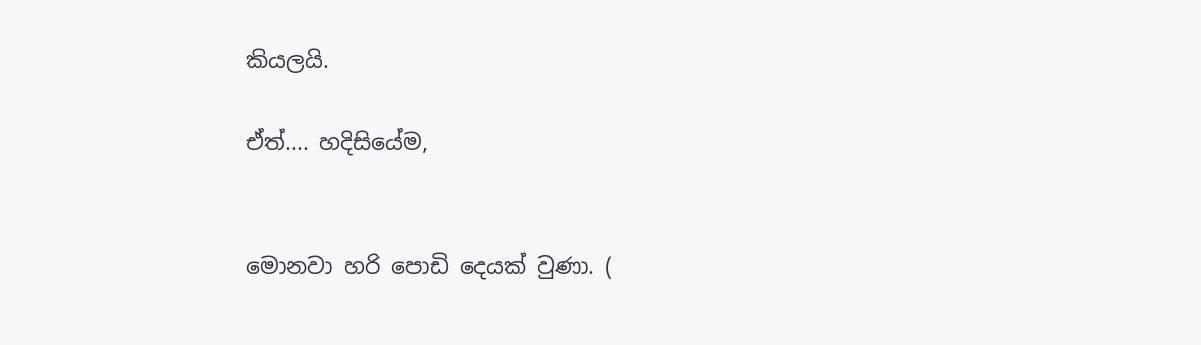කියලයි.

ඒත්.... හදිසියේම,


මොනවා හරි පොඩි දෙයක් වුණා. (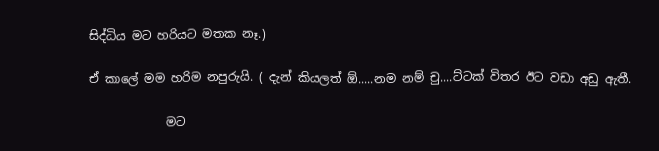සිද්ධිය මට හරියට මතක නෑ.)

ඒ කාලේ මම හරිම නපුරුයි. ( දැන් කියලත් ඕ.....නම නම් චු....ට්ටක් විතර ඊට වඩා අඩු ඇතී.

             මට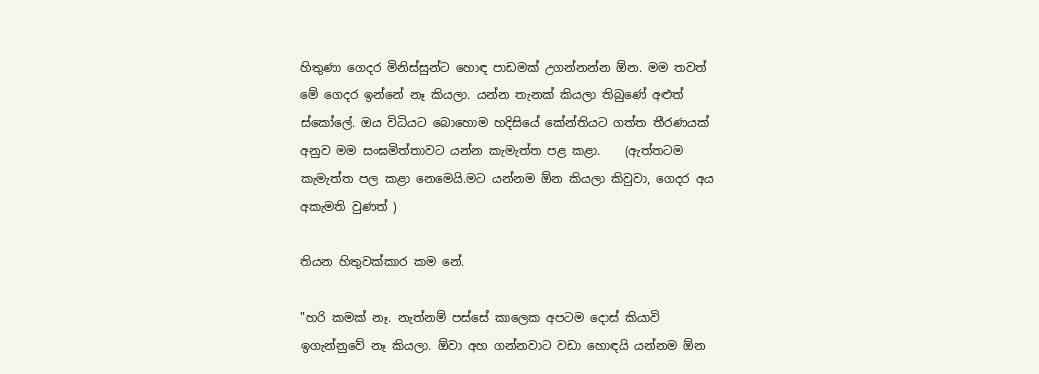හිතුණා ගෙදර මිනිස්සුන්ට හොඳ පාඩමක් උගන්නන්න ඕන. මම තවත් මේ ගෙදර ඉන්නේ නෑ කියලා. යන්න තැනක් කියලා තිබුණේ අළුත් ස්කෝලේ. ඔය විධියට බොහොම හදිසියේ කේන්තියට ගත්ත තීරණයක් අනුව මම සංඝමිත්තාවට යන්න කැමැත්ත පළ කළා.    (ඇත්තටම කැමැත්ත පල කළා නෙමෙයි.මට යන්නම ඕන කියලා කිවුවා, ගෙදර අය අකැමති වුණත් )

තියන හිතුවක්කාර කම නේ.

"හරි කමක් නෑ. නැත්නම් පස්සේ කාලෙක අපටම දොස් කියාවි ඉගැන්නුවේ නෑ කියලා. ඕවා අහ ගන්නවාට වඩා හොඳයි යන්නම ඕන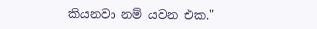කියනවා නම් යවන එක."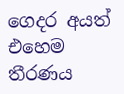ගෙදර අයත් එහෙම තීරණය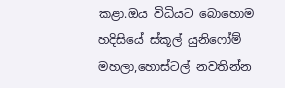කළා.ඔය විධියට බොහොම හදිසියේ ස්කූල් යුනිෆෝම් මහලා,හොස්ටල් නවතින්න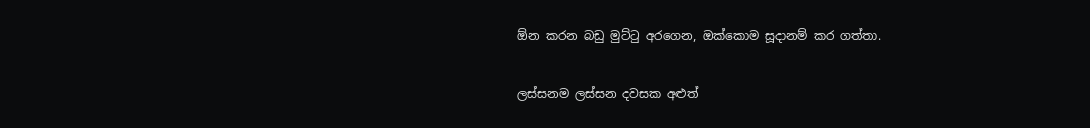ඕන කරන බඩු මුට්ටු අරගෙන, ඔක්කොම සූදානම් කර ගත්තා.


ලස්සනම ලස්සන දවසක අළුත්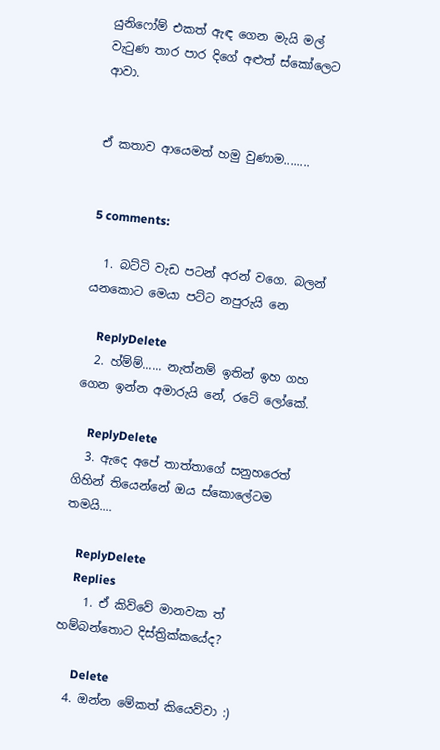යුනිෆෝම් එකත් ඇඳ ගෙන මැයි මල් වැටුණ තාර පාර දිගේ අළුත් ස්කෝලෙට ආවා.


ඒ කතාව ආයෙමත් හමු වුණාම........


5 comments:

  1. බට්ටි වැඩ පටන් අරන් වගෙ. බලන් යනකොට මෙයා පට්ට නපුරුයි නෙ

    ReplyDelete
  2. හ්ම්ම්...... නැත්නම් ඉතින් ඉහ ගහ ගෙන ඉන්න අමාරුයි නේ, රටේ ලෝකේ.

    ReplyDelete
  3. ඇදෙ අපේ තාත්තාගේ සනුහරෙත් ගිහින් තියෙන්නේ ඔය ස්කොලේටම තමයි....

    ReplyDelete
    Replies
    1. ඒ කිව්වේ මානවක ත් හම්බන්තොට දිස්ත්‍රික්කයේද?

      Delete
  4. ඔන්න මේකත් කියෙව්වා :)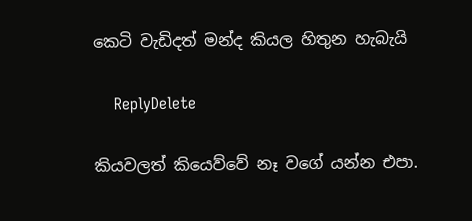කෙටි වැඩිදත් මන්ද කියල හිතුන හැබැයි

    ReplyDelete

කියවලත් කියෙව්වේ නෑ වගේ යන්න එපා.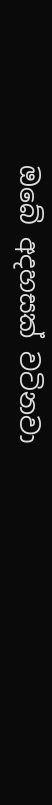ඔබේ අදහසක් වටිනවා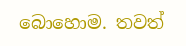බොහොම. තවත්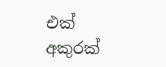එක් අකුරක්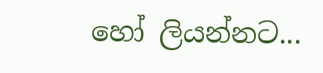හෝ ලියන්නට...